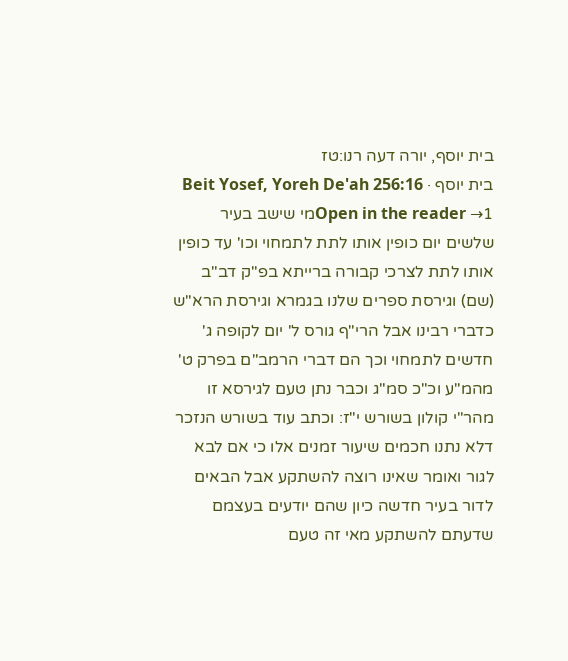בית יוסף, יורה דעה רנו:טז
בית יוסף · Beit Yosef, Yoreh De'ah 256:16
Open in the reader →1מי שישב בעיר שלשים יום כופין אותו לתת לתמחוי וכו' עד כופין אותו לתת לצרכי קבורה ברייתא בפ"ק דב"ב (שם) וגירסת ספרים שלנו בגמרא וגירסת הרא"ש כדברי רבינו אבל הרי"ף גורס ל' יום לקופה ג' חדשים לתמחוי וכך הם דברי הרמב"ם בפרק ט' מהמ"ע וכ"כ סמ"ג וכבר נתן טעם לגירסא זו מהר"י קולון בשורש י"ז: וכתב עוד בשורש הנזכר דלא נתנו חכמים שיעור זמנים אלו כי אם לבא לגור ואומר שאינו רוצה להשתקע אבל הבאים לדור בעיר חדשה כיון שהם יודעים בעצמם שדעתם להשתקע מאי זה טעם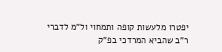יפטרו מלעשות קופה ותמחוי ול"מ לדברי ר"ב שהביא המרדכי בפ"ק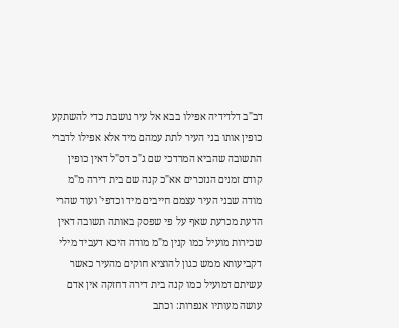דב"ב דלדידיה אפילו בבא אל עיר נושבת כדי להשתקע כופין אותו בני העיר לתת עמהם מיד אלא אפילו לדברי התשובה שהביא המרדכי שם ג"כ דס"ל דאין כופין קודם זמנים הנזכרים אא"כ קנה שם בית דירה מ"מ מודה שבני העיר עצמם חייבים מיד וכדפי' ועוד שהרי הדעת מכרעת שאף על פי שפסק באותה תשובה דאין שכירות מועיל כמו קנין מ"מ מודה היכא דעביד מילי דקביעותא ממש כגון להוציא חוקים מהעיר כאשר עשיתם דמועיל כמו קנה בית דירה דחזקה אין אדם עושה מעותיו אנפרות: וכתב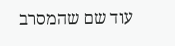עוד שם שהמסרב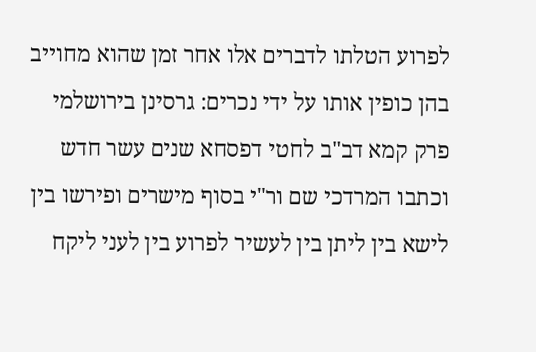לפרוע הטלתו לדברים אלו אחר זמן שהוא מחוייב בהן כופין אותו על ידי נכרים: גרסינן בירושלמי פרק קמא דב"ב לחטי דפסחא שנים עשר חדש וכתבו המרדכי שם ור"י בסוף מישרים ופירשו בין לישא בין ליתן בין לעשיר לפרוע בין לעני ליקח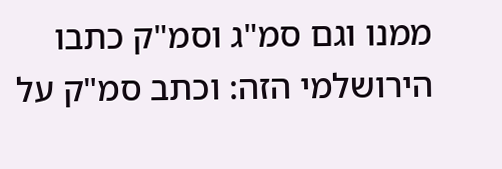ממנו וגם סמ"ג וסמ"ק כתבו הירושלמי הזה: וכתב סמ"ק על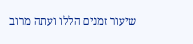שיעור זמנים הללו ועתה מרוב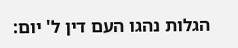הגלות נהגו העם דין ל' יום: